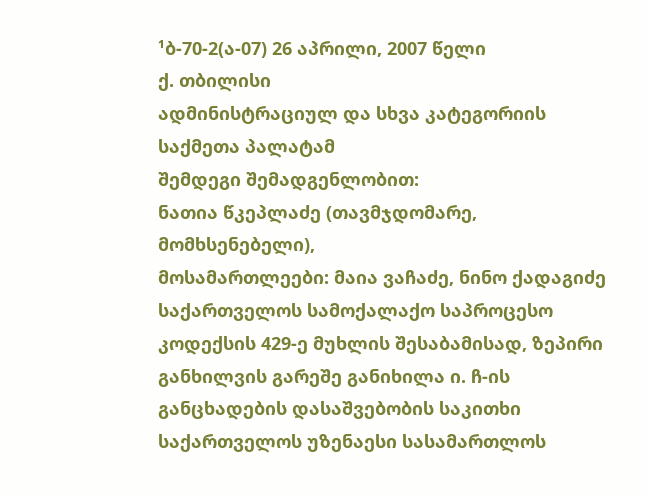¹ბ-70-2(ა-07) 26 აპრილი, 2007 წელი
ქ. თბილისი
ადმინისტრაციულ და სხვა კატეგორიის საქმეთა პალატამ
შემდეგი შემადგენლობით:
ნათია წკეპლაძე (თავმჯდომარე, მომხსენებელი),
მოსამართლეები: მაია ვაჩაძე, ნინო ქადაგიძე
საქართველოს სამოქალაქო საპროცესო კოდექსის 429-ე მუხლის შესაბამისად, ზეპირი განხილვის გარეშე განიხილა ი. ჩ-ის განცხადების დასაშვებობის საკითხი საქართველოს უზენაესი სასამართლოს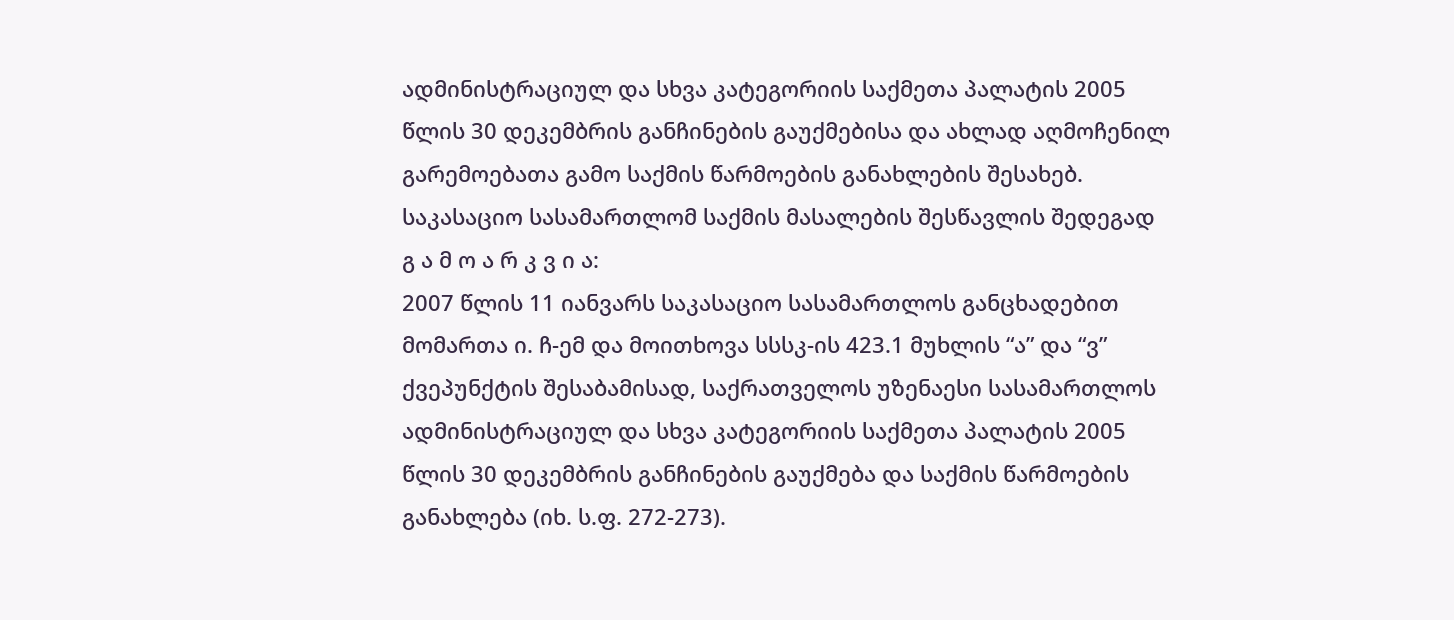ადმინისტრაციულ და სხვა კატეგორიის საქმეთა პალატის 2005 წლის 30 დეკემბრის განჩინების გაუქმებისა და ახლად აღმოჩენილ გარემოებათა გამო საქმის წარმოების განახლების შესახებ.
საკასაციო სასამართლომ საქმის მასალების შესწავლის შედეგად
გ ა მ ო ა რ კ ვ ი ა:
2007 წლის 11 იანვარს საკასაციო სასამართლოს განცხადებით მომართა ი. ჩ-ემ და მოითხოვა სსსკ-ის 423.1 მუხლის “ა” და “ვ” ქვეპუნქტის შესაბამისად, საქრათველოს უზენაესი სასამართლოს ადმინისტრაციულ და სხვა კატეგორიის საქმეთა პალატის 2005 წლის 30 დეკემბრის განჩინების გაუქმება და საქმის წარმოების განახლება (იხ. ს.ფ. 272-273).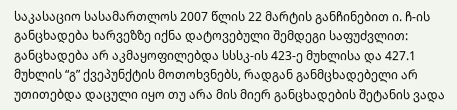საკასაციო სასამართლოს 2007 წლის 22 მარტის განჩინებით ი. ჩ-ის განცხადება ხარვეზზე იქნა დატოვებული შემდეგი საფუძვლით: განცხადება არ აკმაყოფილებდა სსსკ-ის 423-ე მუხლისა და 427.1 მუხლის “გ” ქვეპუნქტის მოთოხვნებს, რადგან განმცხადებელი არ უთითებდა დაცული იყო თუ არა მის მიერ განცხადების შეტანის ვადა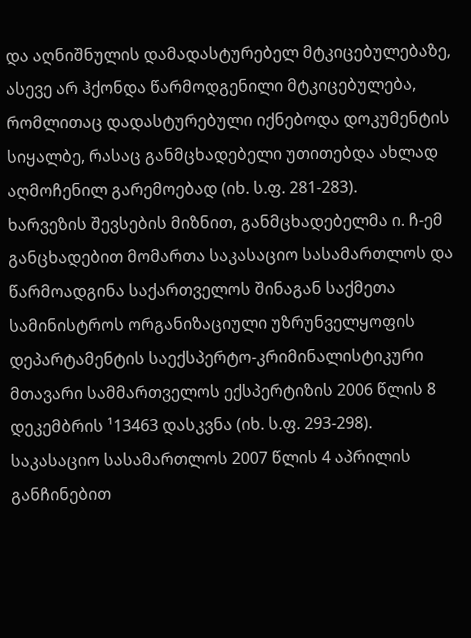და აღნიშნულის დამადასტურებელ მტკიცებულებაზე, ასევე არ ჰქონდა წარმოდგენილი მტკიცებულება, რომლითაც დადასტურებული იქნებოდა დოკუმენტის სიყალბე, რასაც განმცხადებელი უთითებდა ახლად აღმოჩენილ გარემოებად (იხ. ს.ფ. 281-283).
ხარვეზის შევსების მიზნით, განმცხადებელმა ი. ჩ-ემ განცხადებით მომართა საკასაციო სასამართლოს და წარმოადგინა საქართველოს შინაგან საქმეთა სამინისტროს ორგანიზაციული უზრუნველყოფის დეპარტამენტის საექსპერტო-კრიმინალისტიკური მთავარი სამმართველოს ექსპერტიზის 2006 წლის 8 დეკემბრის ¹13463 დასკვნა (იხ. ს.ფ. 293-298).
საკასაციო სასამართლოს 2007 წლის 4 აპრილის განჩინებით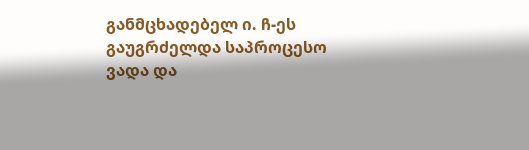განმცხადებელ ი. ჩ-ეს გაუგრძელდა საპროცესო ვადა და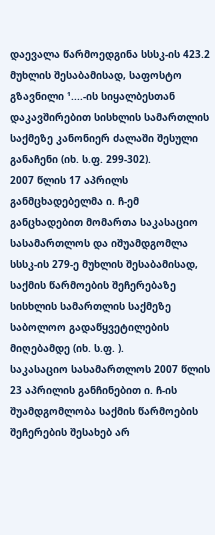დაევალა წარმოედგინა სსსკ-ის 423.2 მუხლის შესაბამისად, საფოსტო გზავნილი ¹....-ის სიყალბესთან დაკავშირებით სისხლის სამართლის საქმეზე კანონიერ ძალაში შესული განაჩენი (იხ. ს.ფ. 299-302).
2007 წლის 17 აპრილს განმცხადებელმა ი. ჩ-ემ განცხადებით მომართა საკასაციო სასამართლოს და იშუამდგომლა სსსკ-ის 279-ე მუხლის შესაბამისად, საქმის წარმოების შეჩერებაზე სისხლის სამართლის საქმეზე საბოლოო გადაწყვეტილების მიღებამდე (იხ. ს.ფ. ).
საკასაციო სასამართლოს 2007 წლის 23 აპრილის განჩინებით ი. ჩ-ის შუამდგომლობა საქმის წარმოების შეჩერების შესახებ არ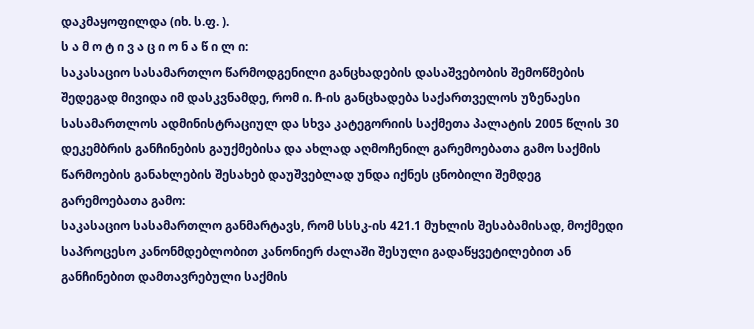დაკმაყოფილდა (იხ. ს.ფ. ).
ს ა მ ო ტ ი ვ ა ც ი ო ნ ა წ ი ლ ი:
საკასაციო სასამართლო წარმოდგენილი განცხადების დასაშვებობის შემოწმების შედეგად მივიდა იმ დასკვნამდე, რომ ი. ჩ-ის განცხადება საქართველოს უზენაესი სასამართლოს ადმინისტრაციულ და სხვა კატეგორიის საქმეთა პალატის 2005 წლის 30 დეკემბრის განჩინების გაუქმებისა და ახლად აღმოჩენილ გარემოებათა გამო საქმის წარმოების განახლების შესახებ დაუშვებლად უნდა იქნეს ცნობილი შემდეგ გარემოებათა გამო:
საკასაციო სასამართლო განმარტავს, რომ სსსკ-ის 421.1 მუხლის შესაბამისად, მოქმედი საპროცესო კანონმდებლობით კანონიერ ძალაში შესული გადაწყვეტილებით ან განჩინებით დამთავრებული საქმის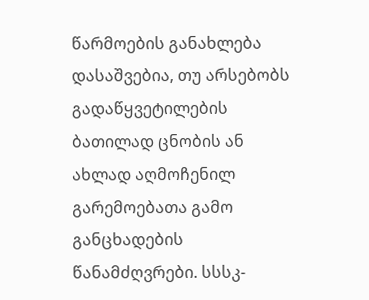წარმოების განახლება დასაშვებია, თუ არსებობს გადაწყვეტილების ბათილად ცნობის ან ახლად აღმოჩენილ გარემოებათა გამო განცხადების წანამძღვრები. სსსკ-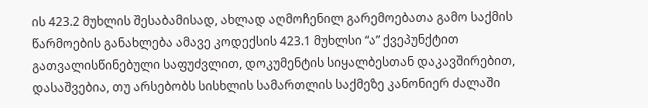ის 423.2 მუხლის შესაბამისად, ახლად აღმოჩენილ გარემოებათა გამო საქმის წარმოების განახლება ამავე კოდექსის 423.1 მუხლსი “ა” ქვეპუნქტით გათვალისწინებული საფუძვლით, დოკუმენტის სიყალბესთან დაკავშირებით, დასაშვებია, თუ არსებობს სისხლის სამართლის საქმეზე კანონიერ ძალაში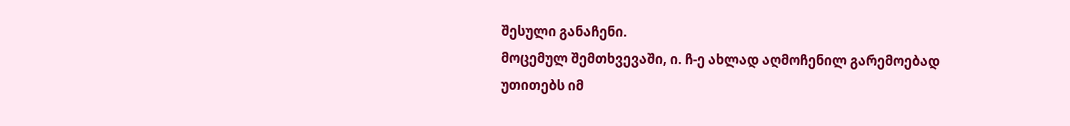შესული განაჩენი.
მოცემულ შემთხვევაში, ი. ჩ-ე ახლად აღმოჩენილ გარემოებად უთითებს იმ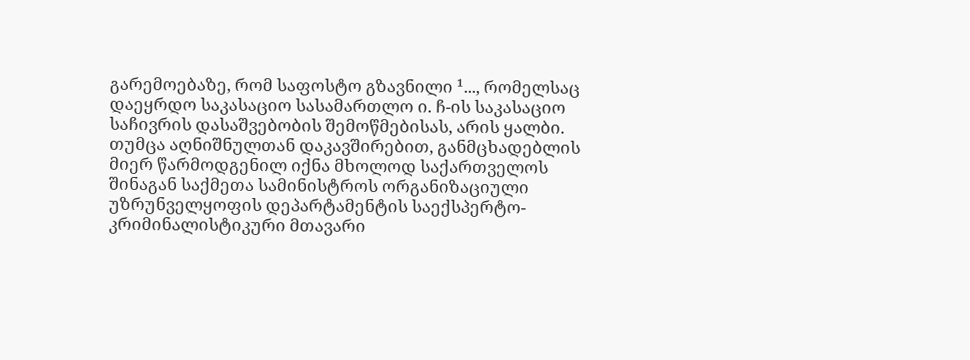გარემოებაზე, რომ საფოსტო გზავნილი ¹..., რომელსაც დაეყრდო საკასაციო სასამართლო ი. ჩ-ის საკასაციო საჩივრის დასაშვებობის შემოწმებისას, არის ყალბი. თუმცა აღნიშნულთან დაკავშირებით, განმცხადებლის მიერ წარმოდგენილ იქნა მხოლოდ საქართველოს შინაგან საქმეთა სამინისტროს ორგანიზაციული უზრუნველყოფის დეპარტამენტის საექსპერტო-კრიმინალისტიკური მთავარი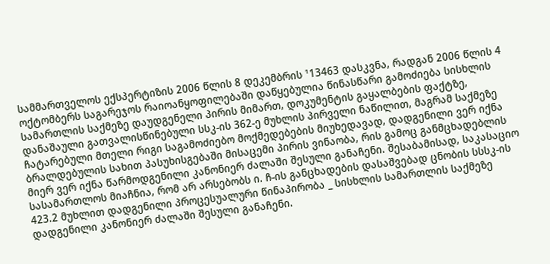სამმართველოს ექსპერტიზის 2006 წლის 8 დეკემბრის ¹13463 დასკვნა, რადგან 2006 წლის 4 ოქტომბერს საგარეჯოს რაიოანყოფილებაში დაწყებულია წინასწარი გამოძიება სისხლის სამართლის საქმეზე დაუდგენელი პირის მიმართ, დოკუმენტის გაყალბების ფაქტზე, დანაშაული გათვალისწინებული სსკ-ის 362-ე მუხლის პირველი ნაწილით, მაგრამ საქმეზე ჩატარებული მთელი რიგი საგამოძიებო მოქმედებების მიუხედავად, დადგენილი ვერ იქნა ბრალდებულის სახით პასუხისგებაში მისაცემი პირის ვინაობა, რის გამოც განმცხადებლის მიერ ვერ იქნა წარმოდგენილი კანონიერ ძალაში შესული განაჩენი. შესაბამისად, საკასაციო სასამართლოს მიაჩნია, რომ არ არსებობს ი. ჩ-ის განცხადების დასაშვებად ცნობის სსსკ-ის 423.2 მუხლით დადგენილი პროცესუალური წინაპირობა _ სისხლის სამართლის საქმეზე დადგენილი კანონიერ ძალაში შესული განაჩენი.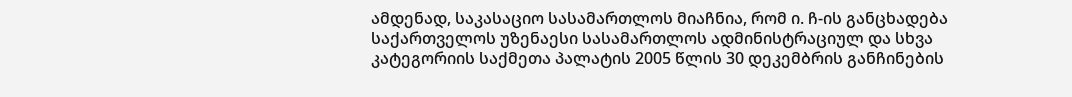ამდენად, საკასაციო სასამართლოს მიაჩნია, რომ ი. ჩ-ის განცხადება საქართველოს უზენაესი სასამართლოს ადმინისტრაციულ და სხვა კატეგორიის საქმეთა პალატის 2005 წლის 30 დეკემბრის განჩინების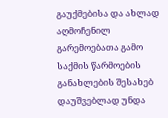გაუქმებისა და ახლად აღმოჩენილ გარემოებათა გამო საქმის წარმოების განახლების შესახებ დაუშვებლად უნდა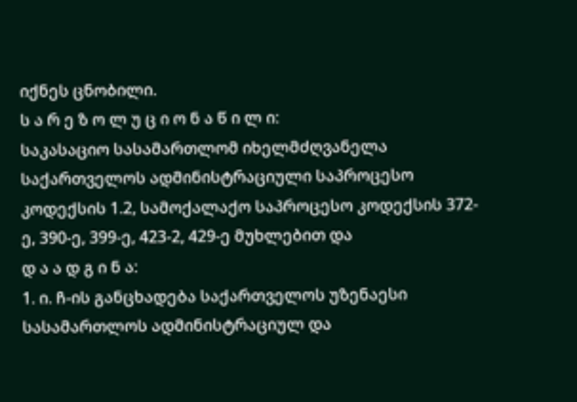იქნეს ცნობილი.
ს ა რ ე ზ ო ლ უ ც ი ო ნ ა წ ი ლ ი:
საკასაციო სასამართლომ იხელმძღვანელა საქართველოს ადმინისტრაციული საპროცესო კოდექსის 1.2, სამოქალაქო საპროცესო კოდექსის 372-ე, 390-ე, 399-ე, 423-2, 429-ე მუხლებით და
დ ა ა დ გ ი ნ ა:
1. ი. ჩ-ის განცხადება საქართველოს უზენაესი სასამართლოს ადმინისტრაციულ და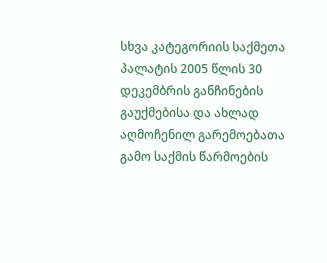სხვა კატეგორიის საქმეთა პალატის 2005 წლის 30 დეკემბრის განჩინების გაუქმებისა და ახლად აღმოჩენილ გარემოებათა გამო საქმის წარმოების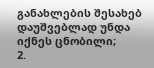განახლების შესახებ დაუშვებლად უნდა იქნეს ცნობილი;
2.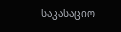საკასაციო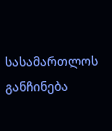სასამართლოს განჩინება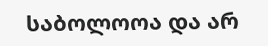საბოლოოა და არ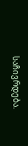საჩივრდება.